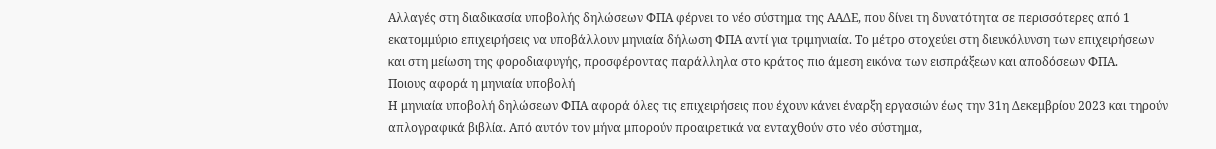Αλλαγές στη διαδικασία υποβολής δηλώσεων ΦΠΑ φέρνει το νέο σύστημα της ΑΑΔΕ, που δίνει τη δυνατότητα σε περισσότερες από 1 εκατομμύριο επιχειρήσεις να υποβάλλουν μηνιαία δήλωση ΦΠΑ αντί για τριμηνιαία. Το μέτρο στοχεύει στη διευκόλυνση των επιχειρήσεων και στη μείωση της φοροδιαφυγής, προσφέροντας παράλληλα στο κράτος πιο άμεση εικόνα των εισπράξεων και αποδόσεων ΦΠΑ.
Ποιους αφορά η μηνιαία υποβολή
Η μηνιαία υποβολή δηλώσεων ΦΠΑ αφορά όλες τις επιχειρήσεις που έχουν κάνει έναρξη εργασιών έως την 31η Δεκεμβρίου 2023 και τηρούν απλογραφικά βιβλία. Από αυτόν τον μήνα μπορούν προαιρετικά να ενταχθούν στο νέο σύστημα,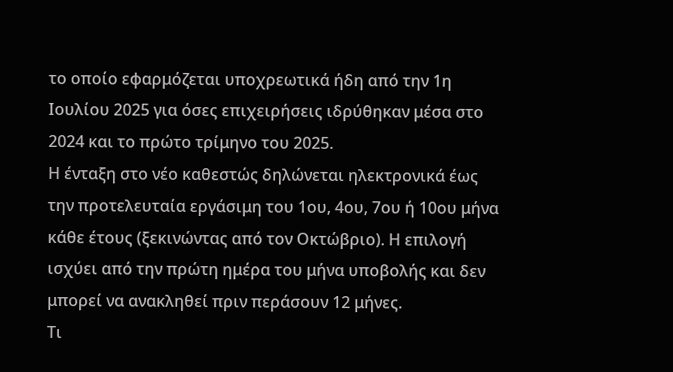το οποίο εφαρμόζεται υποχρεωτικά ήδη από την 1η Ιουλίου 2025 για όσες επιχειρήσεις ιδρύθηκαν μέσα στο 2024 και το πρώτο τρίμηνο του 2025.
Η ένταξη στο νέο καθεστώς δηλώνεται ηλεκτρονικά έως την προτελευταία εργάσιμη του 1ου, 4ου, 7ου ή 10ου μήνα κάθε έτους (ξεκινώντας από τον Οκτώβριο). Η επιλογή ισχύει από την πρώτη ημέρα του μήνα υποβολής και δεν μπορεί να ανακληθεί πριν περάσουν 12 μήνες.
Τι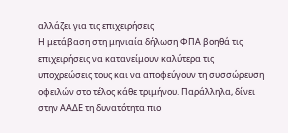αλλάζει για τις επιχειρήσεις
Η μετάβαση στη μηνιαία δήλωση ΦΠΑ βοηθά τις επιχειρήσεις να κατανείμουν καλύτερα τις υποχρεώσεις τους και να αποφεύγουν τη συσσώρευση οφειλών στο τέλος κάθε τριμήνου. Παράλληλα, δίνει στην ΑΑΔΕ τη δυνατότητα πιο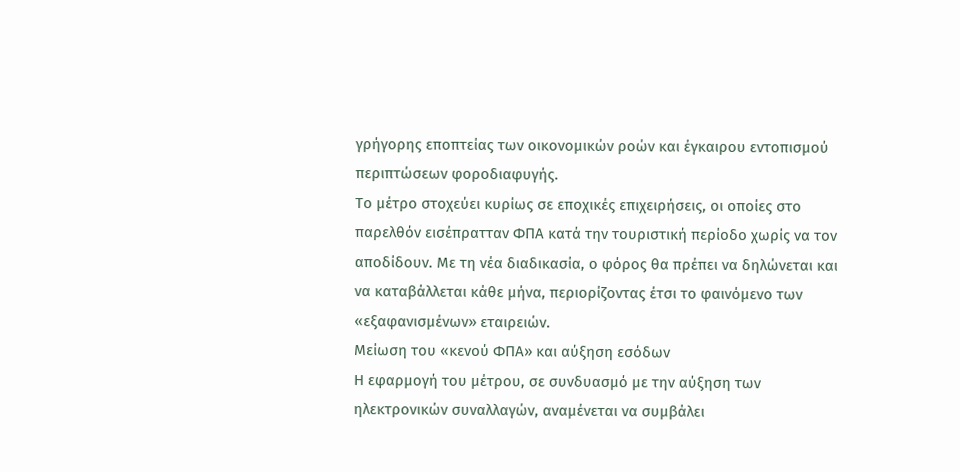γρήγορης εποπτείας των οικονομικών ροών και έγκαιρου εντοπισμού περιπτώσεων φοροδιαφυγής.
Το μέτρο στοχεύει κυρίως σε εποχικές επιχειρήσεις, οι οποίες στο παρελθόν εισέπρατταν ΦΠΑ κατά την τουριστική περίοδο χωρίς να τον αποδίδουν. Με τη νέα διαδικασία, ο φόρος θα πρέπει να δηλώνεται και να καταβάλλεται κάθε μήνα, περιορίζοντας έτσι το φαινόμενο των «εξαφανισμένων» εταιρειών.
Μείωση του «κενού ΦΠΑ» και αύξηση εσόδων
Η εφαρμογή του μέτρου, σε συνδυασμό με την αύξηση των ηλεκτρονικών συναλλαγών, αναμένεται να συμβάλει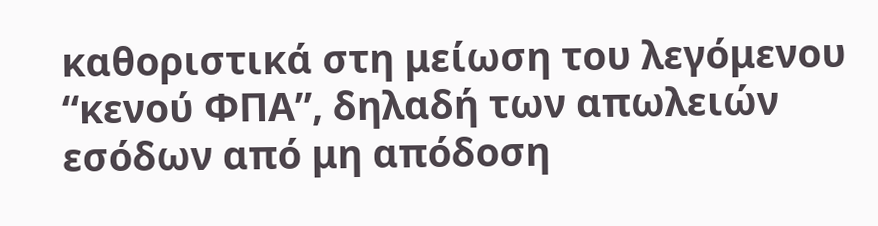καθοριστικά στη μείωση του λεγόμενου “κενού ΦΠΑ”, δηλαδή των απωλειών εσόδων από μη απόδοση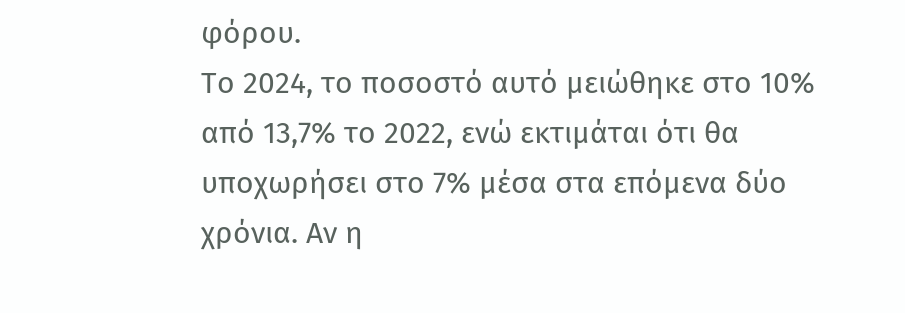φόρου.
Το 2024, το ποσοστό αυτό μειώθηκε στο 10% από 13,7% το 2022, ενώ εκτιμάται ότι θα υποχωρήσει στο 7% μέσα στα επόμενα δύο χρόνια. Αν η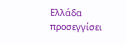Ελλάδα προσεγγίσει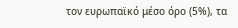τον ευρωπαϊκό μέσο όρο (5%), τα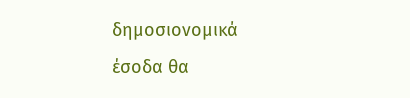δημοσιονομικά έσοδα θα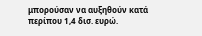μπορούσαν να αυξηθούν κατά περίπου 1,4 δισ. ευρώ.